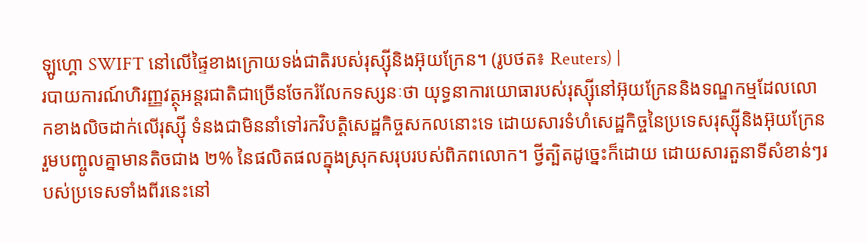ឡូហ្គោ SWIFT នៅលើផ្ទៃខាងក្រោយទង់ជាតិរបស់រុស្ស៊ីនិងអ៊ុយក្រែន។ (រូបថត៖ Reuters) |
របាយការណ៍ហិរញ្ញវត្ថុអន្តរជាតិជាច្រើនចែករំលែកទស្សនៈថា យុទ្ធនាការយោធារបស់រុស្ស៊ីនៅអ៊ុយក្រែននិងទណ្ឌកម្មដែលលោកខាងលិចដាក់លើរុស្ស៊ី ទំនងជាមិននាំទៅរកវិបត្តិសេដ្ឋកិច្ចសកលនោះទេ ដោយសារទំហំសេដ្ឋកិច្ចនៃប្រទេសរុស្ស៊ីនិងអ៊ុយក្រែនរួមបញ្ចូលគ្នាមានតិចជាង ២% នៃផលិតផលក្នុងស្រុកសរុបរបស់ពិភពលោក។ ថ្វីត្បិតដូច្នេះក៏ដោយ ដោយសារតួនាទីសំខាន់ៗរបស់ប្រទេសទាំងពីរនេះនៅ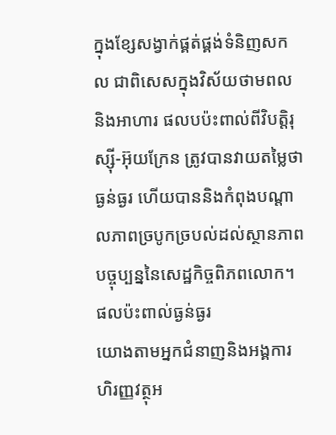ក្នុងខ្សែសង្វាក់ផ្គត់ផ្គង់ទំនិញសកល ជាពិសេសក្នុងវិស័យថាមពល និងអាហារ ផលបប៉ះពាល់ពីវិបត្តិរុស្ស៊ី-អ៊ុយក្រែន ត្រូវបានវាយតម្លៃថាធ្ងន់ធ្ងរ ហើយបាននិងកំពុងបណ្តាលភាពច្របូកច្របល់ដល់ស្ថានភាពបច្ចុប្បន្ននៃសេដ្ឋកិច្ចពិភពលោក។
ផលប៉ះពាល់ធ្ងន់ធ្ងរ
យោងតាមអ្នកជំនាញនិងអង្គការហិរញ្ញវត្ថុអ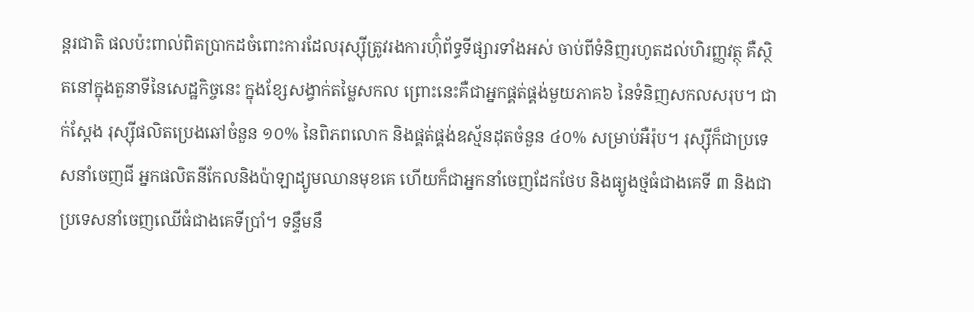ន្តរជាតិ ផលប៉ះពាល់ពិតប្រាកដចំពោះការដែលរុស្ស៊ីត្រូវរងការហ៊ុំព័ទ្ធទីផ្សារទាំងអស់ ចាប់ពីទំនិញរហូតដល់ហិរញ្ញវត្ថុ គឺស្ថិតនៅក្នុងតួនាទីនៃសេដ្ឋកិច្ចនេះ ក្នុងខ្សែសង្វាក់តម្លៃសកល ព្រោះនេះគឺជាអ្នកផ្គត់ផ្គង់មួយភាគ៦ នៃទំនិញសកលសរុប។ ជាក់ស្តែង រុស្ស៊ីផលិតប្រេងឆៅចំនួន ១០% នៃពិភពលោក និងផ្គត់ផ្គង់ឧស្ម័នដុតចំនួន ៤០% សម្រាប់អឺរ៉ុប។ រុស្ស៊ីក៏ជាប្រទេសនាំចេញជី អ្នកផលិតនីកែលនិងប៉ាឡាដ្យូមឈានមុខគេ ហើយក៏ជាអ្នកនាំចេញដែកថែប និងធ្យូងថ្មធំជាងគេទី ៣ និងជាប្រទេសនាំចេញឈើធំជាងគេទីប្រាំ។ ទន្ទឹមនឹ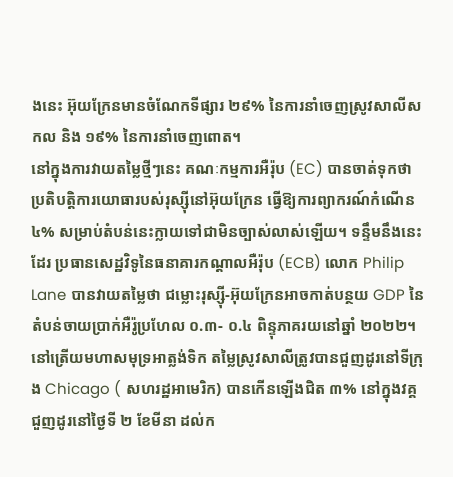ងនេះ អ៊ុយក្រែនមានចំណែកទីផ្សារ ២៩% នៃការនាំចេញស្រូវសាលីសកល និង ១៩% នៃការនាំចេញពោត។
នៅក្នុងការវាយតម្លៃថ្មីៗនេះ គណៈកម្មការអឺរ៉ុប (EC) បានចាត់ទុកថា ប្រតិបត្តិការយោធារបស់រុស្ស៊ីនៅអ៊ុយក្រែន ធ្វើឱ្យការព្យាករណ៍កំណើន ៤% សម្រាប់តំបន់នេះក្លាយទៅជាមិនច្បាស់លាស់ឡើយ។ ទន្ទឹមនឹងនេះដែរ ប្រធានសេដ្ឋវិទូនៃធនាគារកណ្តាលអឺរ៉ុប (ECB) លោក Philip Lane បានវាយតម្លៃថា ជម្លោះរុស្ស៊ី-អ៊ុយក្រែនអាចកាត់បន្ថយ GDP នៃតំបន់ចាយប្រាក់អឺរ៉ូប្រហែល ០.៣- ០.៤ ពិន្ទុភាគរយនៅឆ្នាំ ២០២២។ នៅត្រើយមហាសមុទ្រអាត្លង់ទិក តម្លៃស្រូវសាលីត្រូវបានជួញដូរនៅទីក្រុង Chicago ( សហរដ្ឋអាមេរិក) បានកើនឡើងជិត ៣% នៅក្នុងវគ្គជួញដូរនៅថ្ងៃទី ២ ខែមីនា ដល់ក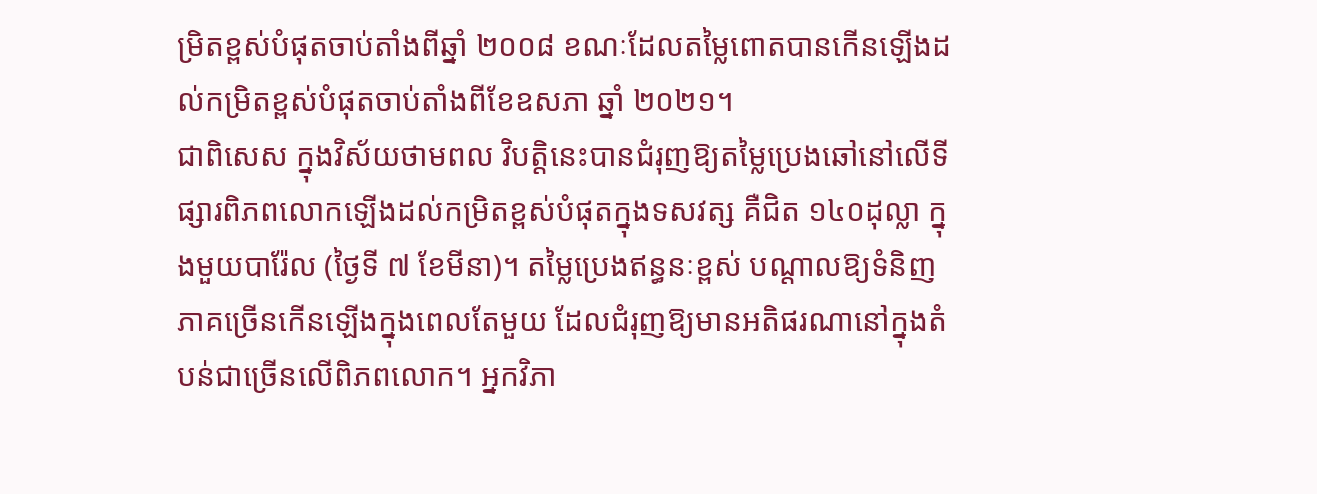ម្រិតខ្ពស់បំផុតចាប់តាំងពីឆ្នាំ ២០០៨ ខណៈដែលតម្លៃពោតបានកើនឡើងដល់កម្រិតខ្ពស់បំផុតចាប់តាំងពីខែឧសភា ឆ្នាំ ២០២១។
ជាពិសេស ក្នុងវិស័យថាមពល វិបត្តិនេះបានជំរុញឱ្យតម្លៃប្រេងឆៅនៅលើទីផ្សារពិភពលោកឡើងដល់កម្រិតខ្ពស់បំផុតក្នុងទសវត្ស គឺជិត ១៤០ដុល្លា ក្នុងមួយបារ៉ែល (ថ្ងៃទី ៧ ខែមីនា)។ តម្លៃប្រេងឥន្ធនៈខ្ពស់ បណ្តាលឱ្យទំនិញភាគច្រើនកើនឡើងក្នុងពេលតែមួយ ដែលជំរុញឱ្យមានអតិផរណានៅក្នុងតំបន់ជាច្រើនលើពិភពលោក។ អ្នកវិភា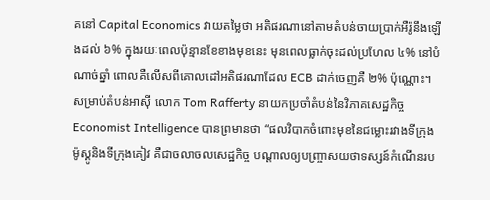គនៅ Capital Economics វាយតម្លៃថា អតិផរណានៅតាមតំបន់ចាយប្រាក់អឺរ៉ូនឹងឡើងដល់ ៦% ក្នុងរយៈពេលប៉ុន្មានខែខាងមុខនេះ មុនពេលធ្លាក់ចុះដល់ប្រហែល ៤% នៅបំណាច់ឆ្នាំ ពោលគឺលើសពីគោលដៅអតិផរណាដែល ECB ដាក់ចេញគឺ ២% ប៉ុណ្ណោះ។ សម្រាប់តំបន់អាស៊ី លោក Tom Rafferty នាយកប្រចាំតំបន់នៃវិភាគសេដ្ឋកិច្ច Economist Intelligence បានព្រមានថា “ផលវិបាកចំពោះមុខនៃជម្លោះរវាងទីក្រុងម៉ូស្គូនិងទីក្រុងគៀវ គឺជាចលាចលសេដ្ឋកិច្ច បណ្តាលឲ្យបញ្ច្រាសយថាទស្សន៍កំណើនរប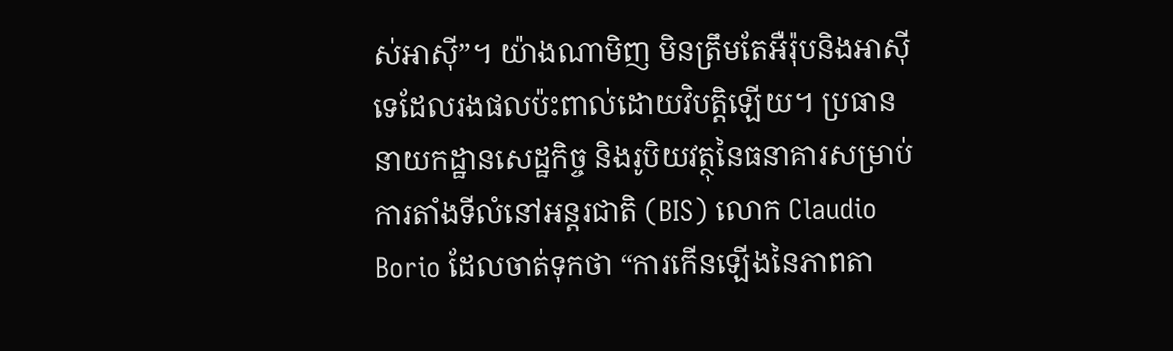ស់អាស៊ី”។ យ៉ាងណាមិញ មិនត្រឹមតែអឺរ៉ុបនិងអាស៊ីទេដែលរងផលប៉ះពាល់ដោយវិបត្តិឡើយ។ ប្រធាននាយកដ្ឋានសេដ្ឋកិច្ច និងរូបិយវត្ថុនៃធនាគារសម្រាប់ការតាំងទីលំនៅអន្តរជាតិ (BIS) លោក Claudio Borio ដែលចាត់ទុកថា “ការកើនឡើងនៃភាពតា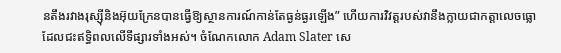នតឹងរវាងរុស្ស៊ីនិងអ៊ុយក្រែនបានធ្វើឱ្យស្ថានការណ៍កាន់តែធ្ងន់ធ្ងរឡើង” ហើយការវិវត្តរបស់វានឹងក្លាយជាកត្តាលេចធ្លោដែលជះឥទ្ធិពលលើទីផ្សារទាំងអស់។ ចំណែកលោក Adam Slater សេ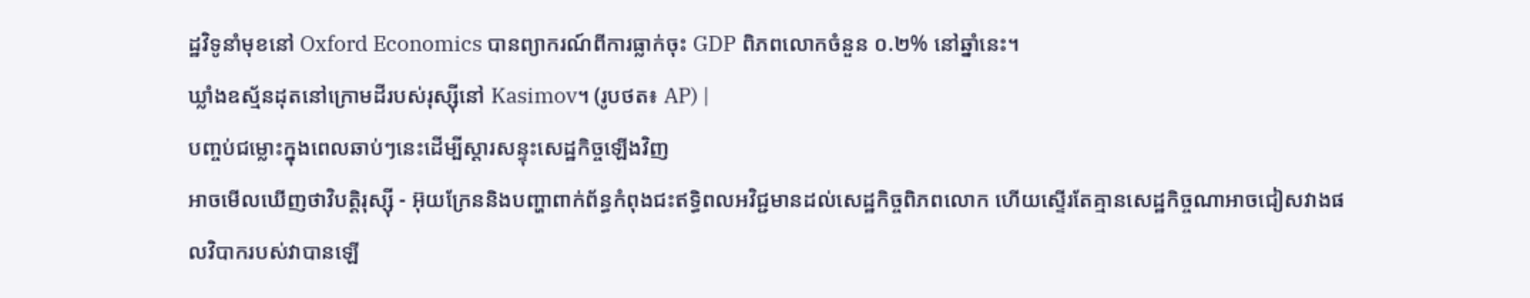ដ្ឋវិទូនាំមុខនៅ Oxford Economics បានព្យាករណ៍ពីការធ្លាក់ចុះ GDP ពិភពលោកចំនួន ០.២% នៅឆ្នាំនេះ។
ឃ្លាំងឧស្ម័នដុតនៅក្រោមដីរបស់រុស្ស៊ីនៅ Kasimov។ (រូបថត៖ AP) |
បញ្ចប់ជម្លោះក្នុងពេលឆាប់ៗនេះដើម្បីស្តារសន្ទុះសេដ្ឋកិច្ចឡើងវិញ
អាចមើលឃើញថាវិបត្តិរុស្ស៊ី - អ៊ុយក្រែននិងបញ្ហាពាក់ព័ន្ធកំពុងជះឥទ្ធិពលអវិជ្ជមានដល់សេដ្ឋកិច្ចពិភពលោក ហើយស្ទើរតែគ្មានសេដ្ឋកិច្ចណាអាចជៀសវាងផលវិបាករបស់វាបានឡើ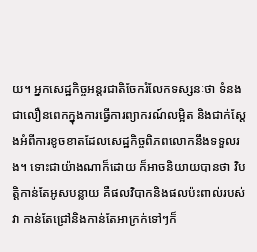យ។ អ្នកសេដ្ឋកិច្ចអន្តរជាតិចែករំលែកទស្សនៈថា ទំនងជាលឿនពេកក្នុងការធ្វើការព្យាករណ៍លម្អិត និងជាក់ស្តែងអំពីការខូចខាតដែលសេដ្ឋកិច្ចពិភពលោកនឹងទទួលរង។ ទោះជាយ៉ាងណាក៏ដោយ ក៏អាចនិយាយបានថា វិបត្តិកាន់តែអូសបន្លាយ គឺផលវិបាកនិងផលប៉ះពាល់របស់វា កាន់តែជ្រៅនិងកាន់តែអាក្រក់ទៅៗក៏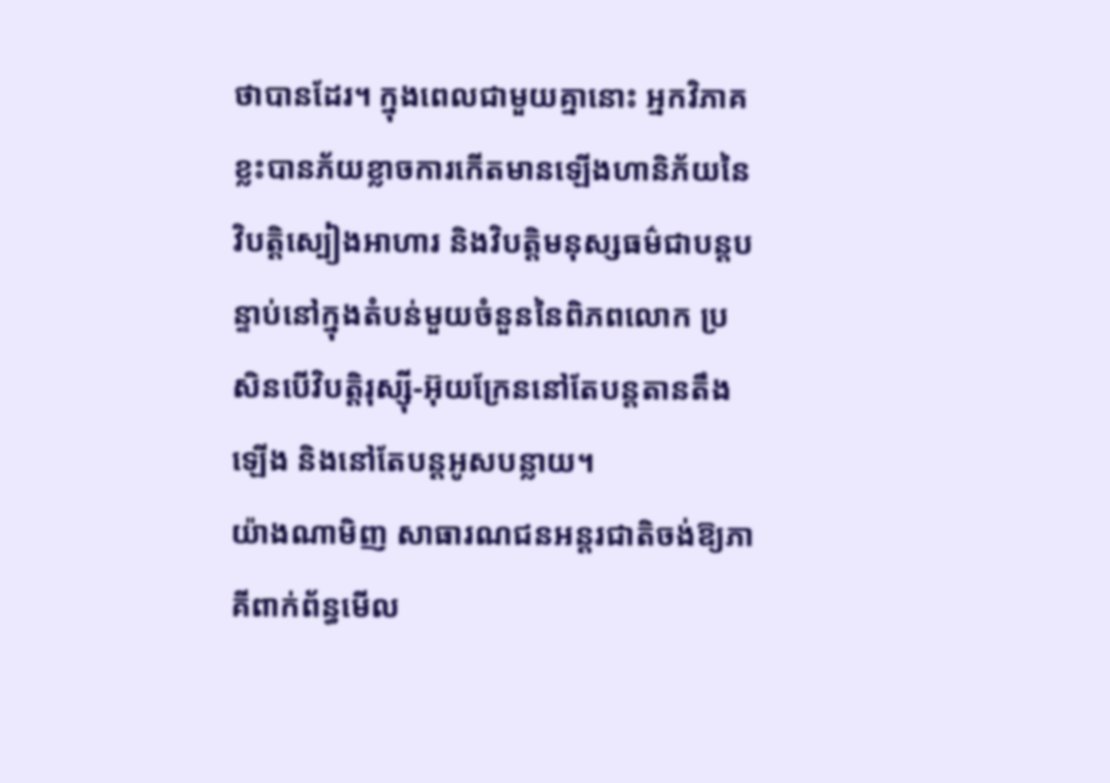ថាបានដែរ។ ក្នុងពេលជាមួយគ្នានោះ អ្នកវិភាគខ្លះបានភ័យខ្លាចការកើតមានឡើងហានិភ័យនៃវិបត្តិស្បៀងអាហារ និងវិបត្តិមនុស្សធម៌ជាបន្តបន្ទាប់នៅក្នុងតំបន់មួយចំនួននៃពិភពលោក ប្រសិនបើវិបត្តិរុស្ស៊ី-អ៊ុយក្រែននៅតែបន្តតានតឹងឡើង និងនៅតែបន្តអូសបន្លាយ។
យ៉ាងណាមិញ សាធារណជនអន្តរជាតិចង់ឱ្យភាគីពាក់ព័ន្ធមើល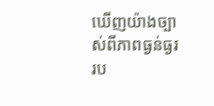ឃើញយ៉ាងច្បាស់ពីភាពធ្ងន់ធ្ងររប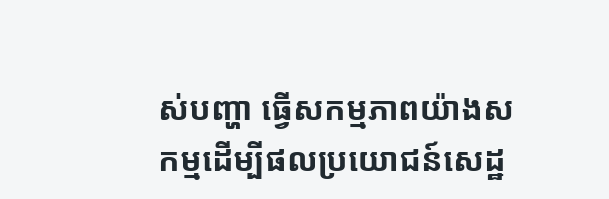ស់បញ្ហា ធ្វើសកម្មភាពយ៉ាងសកម្មដើម្បីផលប្រយោជន៍សេដ្ឋ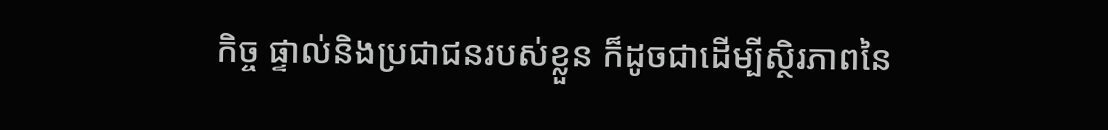កិច្ច ផ្ទាល់និងប្រជាជនរបស់ខ្លួន ក៏ដូចជាដើម្បីស្ថិរភាពនៃ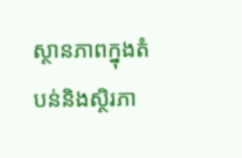ស្ថានភាពក្នុងតំបន់និងស្ថិរភា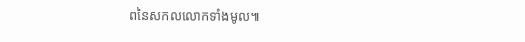ពនៃសកលលោកទាំងមូល៕